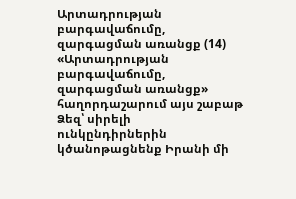Արտադրության բարգավաճումը, զարգացման առանցք (14)
«Արտադրության բարգավաճումը, զարգացման առանցք» հաղորդաշարում այս շաբաթ Ձեզ՝ սիրելի ունկընդիրներին կծանոթացնենք Իրանի մի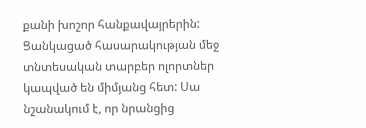քանի խոշոր հանքավայրերին:
Ցանկացած հասարակության մեջ տնտեսական տարբեր ոլորտներ կապված են միմյանց հետ: Սա նշանակում է, որ նրանցից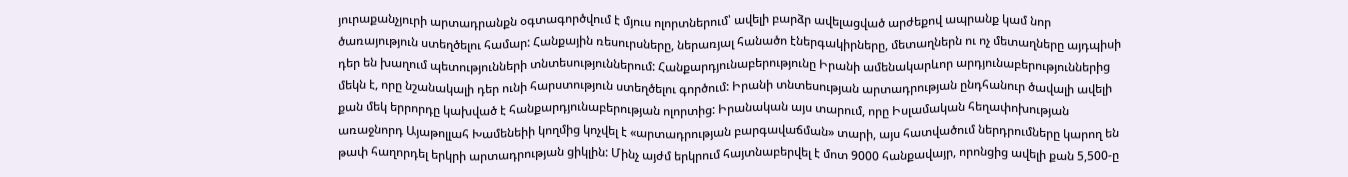յուրաքանչյուրի արտադրանքն օգտագործվում է մյուս ոլորտներում՝ ավելի բարձր ավելացված արժեքով ապրանք կամ նոր ծառայություն ստեղծելու համար: Հանքային ռեսուրսները, ներառյալ հանածո էներգակիրները, մետաղներն ու ոչ մետաղները այդպիսի դեր են խաղում պետությունների տնտեսություններում: Հանքարդյունաբերությունը Իրանի ամենակարևոր արդյունաբերություններից մեկն է, որը նշանակալի դեր ունի հարստություն ստեղծելու գործում: Իրանի տնտեսության արտադրության ընդհանուր ծավալի ավելի քան մեկ երրորդը կախված է հանքարդյունաբերության ոլորտից: Իրանական այս տարում, որը Իսլամական հեղափոխության առաջնորդ Այաթոլլահ Խամենեիի կողմից կոչվել է «արտադրության բարգավաճման» տարի, այս հատվածում ներդրումները կարող են թափ հաղորդել երկրի արտադրության ցիկլին: Մինչ այժմ երկրում հայտնաբերվել է մոտ 9000 հանքավայր, որոնցից ավելի քան 5,500-ը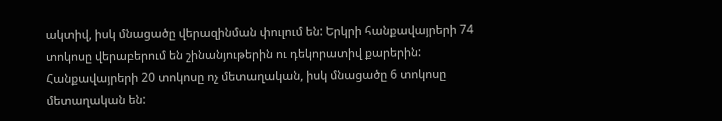ակտիվ, իսկ մնացածը վերազինման փուլում են: Երկրի հանքավայրերի 74 տոկոսը վերաբերում են շինանյութերին ու դեկորատիվ քարերին: Հանքավայրերի 20 տոկոսը ոչ մետաղական, իսկ մնացածը 6 տոկոսը մետաղական են: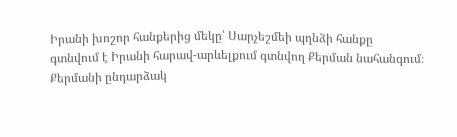Իրանի խոշոր հանքերից մեկը՝ Սարչեշմեի պղնձի հանքը գտնվում է Իրանի հարավ-արևելքում գտնվող Քերման նահանգում։ Քերմանի ընդարձակ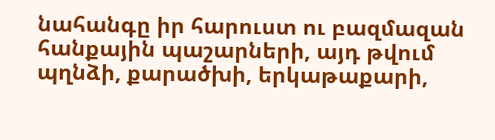նահանգը իր հարուստ ու բազմազան հանքային պաշարների, այդ թվում պղնձի, քարածխի, երկաթաքարի,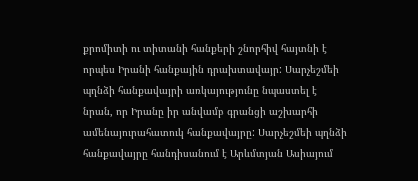քրոմիտի ու տիտանի հանքերի շնորհիվ հայտնի է որպես Իրանի հանքային դրախտավայր: Սարչեշմեի պղնձի հանքավայրի առկայությունը նպաստել է նրան, որ Իրանը իր անվամբ գրանցի աշխարհի ամենայուրահատուկ հանքավայրը: Սարչեշմեի պղնձի հանքավայրը հանդիսանում է Արևմտյան Ասիայում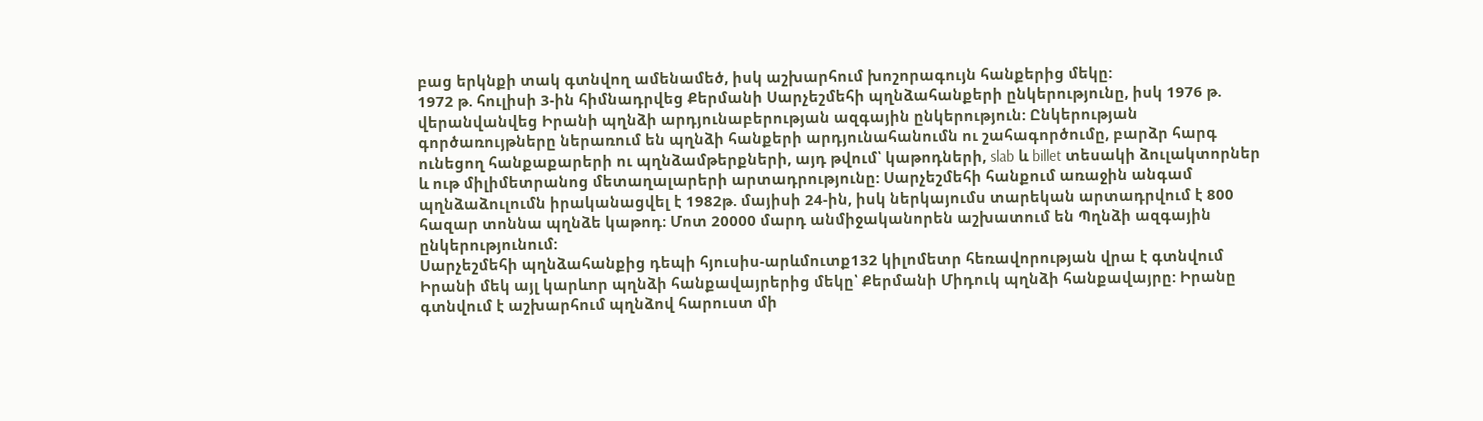բաց երկնքի տակ գտնվող ամենամեծ, իսկ աշխարհում խոշորագույն հանքերից մեկը:
1972 թ. հուլիսի 3-ին հիմնադրվեց Քերմանի Սարչեշմեհի պղնձահանքերի ընկերությունը, իսկ 1976 թ. վերանվանվեց Իրանի պղնձի արդյունաբերության ազգային ընկերություն: Ընկերության գործառույթները ներառում են պղնձի հանքերի արդյունահանումն ու շահագործումը, բարձր հարգ ունեցող հանքաքարերի ու պղնձամթերքների, այդ թվում՝ կաթոդների, slab և billet տեսակի ձուլակտորներ և ութ միլիմետրանոց մետաղալարերի արտադրությունը: Սարչեշմեհի հանքում առաջին անգամ պղնձաձուլումն իրականացվել է 1982թ. մայիսի 24-ին, իսկ ներկայումս տարեկան արտադրվում է 800 հազար տոննա պղնձե կաթոդ։ Մոտ 20000 մարդ անմիջականորեն աշխատում են Պղնձի ազգային ընկերությունում:
Սարչեշմեհի պղնձահանքից դեպի հյուսիս-արևմուտք132 կիլոմետր հեռավորության վրա է գտնվում Իրանի մեկ այլ կարևոր պղնձի հանքավայրերից մեկը՝ Քերմանի Միդուկ պղնձի հանքավայրը: Իրանը գտնվում է աշխարհում պղնձով հարուստ մի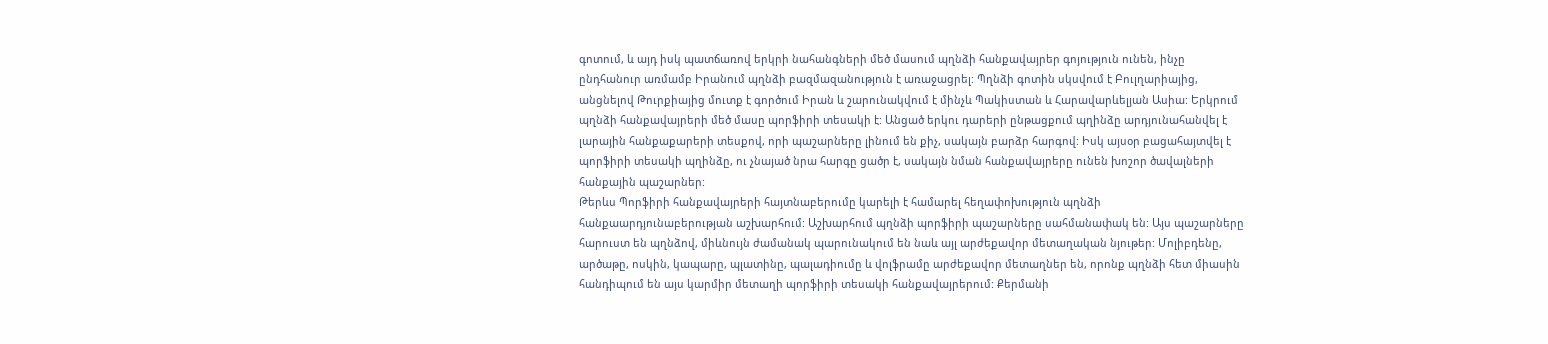գոտում, և այդ իսկ պատճառով երկրի նահանգների մեծ մասում պղնձի հանքավայրեր գոյություն ունեն, ինչը ընդհանուր առմամբ Իրանում պղնձի բազմազանություն է առաջացրել: Պղնձի գոտին սկսվում է Բուլղարիայից, անցնելով Թուրքիայից մուտք է գործում Իրան և շարունակվում է մինչև Պակիստան և Հարավարևելյան Ասիա: Երկրում պղնձի հանքավայրերի մեծ մասը պորֆիրի տեսակի է: Անցած երկու դարերի ընթացքում պղինձը արդյունահանվել է լարային հանքաքարերի տեսքով, որի պաշարները լինում են քիչ, սակայն բարձր հարգով: Իսկ այսօր բացահայտվել է պորֆիրի տեսակի պղինձը, ու չնայած նրա հարգը ցածր է, սակայն նման հանքավայրերը ունեն խոշոր ծավալների հանքային պաշարներ:
Թերևս Պորֆիրի հանքավայրերի հայտնաբերումը կարելի է համարել հեղափոխություն պղնձի հանքաարդյունաբերության աշխարհում: Աշխարհում պղնձի պորֆիրի պաշարները սահմանափակ են: Այս պաշարները հարուստ են պղնձով, միևնույն ժամանակ պարունակում են նաև այլ արժեքավոր մետաղական նյութեր: Մոլիբդենը, արծաթը, ոսկին, կապարը, պլատինը, պալադիումը և վոլֆրամը արժեքավոր մետաղներ են, որոնք պղնձի հետ միասին հանդիպում են այս կարմիր մետաղի պորֆիրի տեսակի հանքավայրերում: Քերմանի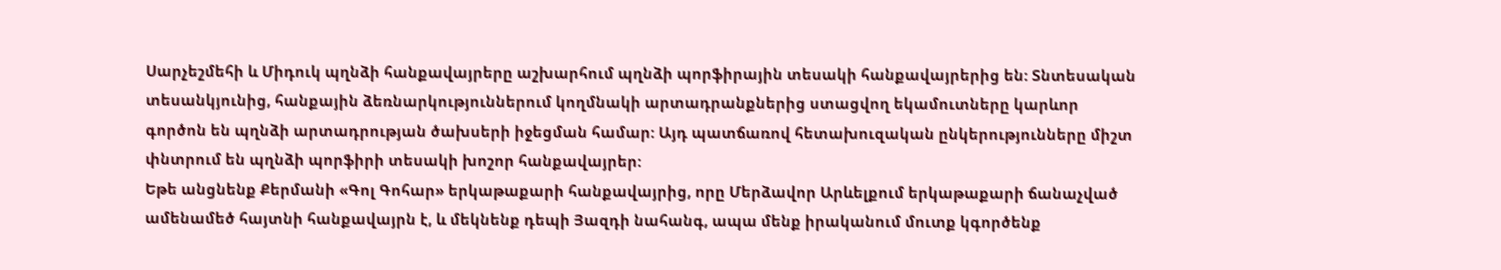Սարչեշմեհի և Միդուկ պղնձի հանքավայրերը աշխարհում պղնձի պորֆիրային տեսակի հանքավայրերից են: Տնտեսական տեսանկյունից, հանքային ձեռնարկություններում կողմնակի արտադրանքներից ստացվող եկամուտները կարևոր գործոն են պղնձի արտադրության ծախսերի իջեցման համար: Այդ պատճառով հետախուզական ընկերությունները միշտ փնտրում են պղնձի պորֆիրի տեսակի խոշոր հանքավայրեր:
Եթե անցնենք Քերմանի «Գոլ Գոհար» երկաթաքարի հանքավայրից, որը Մերձավոր Արևելքում երկաթաքարի ճանաչված ամենամեծ հայտնի հանքավայրն է, և մեկնենք դեպի Յազդի նահանգ, ապա մենք իրականում մուտք կգործենք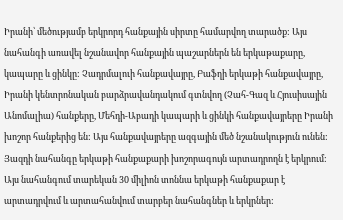Իրանի՝ մեծությամբ երկրորդ հանքային սիրտը համարվող տարածք: Այս նահանգի առավել նշանավոր հանքային պաշարներն են երկաթաքարը, կապարը և ցինկը: Չադրմալուի հանքավայրը, Բաֆղի երկաթի հանքավայրը, Իրանի կենտրոնական բարձրավանդակում գտնվող (Չահ-Գազ և Հյուսիսային Անոմալիա) հանքերը, Մեհդի-Աբադի կապարի և ցինկի հանքավայրերը Իրանի խոշոր հանքերից են: Այս հանքավայրերը ազգային մեծ նշանակություն ունեն: Յազդի նահանգը երկաթի հանքաքարի խոշորագույն արտադրողն է երկրում: Այս նահանգում տարեկան 30 միլիոն տոննա երկաթի հանքաքար է արտադրվում և արտահանվում տարբեր նահանգներ և երկրներ: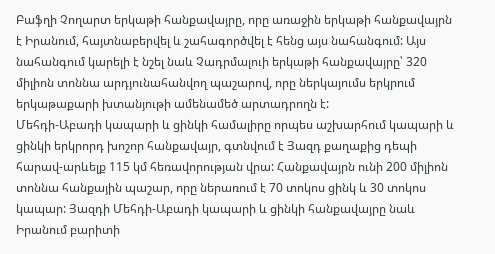Բաֆղի Չողարտ երկաթի հանքավայրը, որը առաջին երկաթի հանքավայրն է Իրանում, հայտնաբերվել և շահագործվել է հենց այս նահանգում: Այս նահանգում կարելի է նշել նաև Չադրմալուի երկաթի հանքավայրը՝ 320 միլիոն տոննա արդյունահանվող պաշարով, որը ներկայումս երկրում երկաթաքարի խտանյութի ամենամեծ արտադրողն է:
Մեհդի-Աբադի կապարի և ցինկի համալիրը որպես աշխարհում կապարի և ցինկի երկրորդ խոշոր հանքավայր, գտնվում է Յազդ քաղաքից դեպի հարավ-արևելք 115 կմ հեռավորության վրա: Հանքավայրն ունի 200 միլիոն տոննա հանքային պաշար, որը ներառում է 70 տոկոս ցինկ և 30 տոկոս կապար: Յազդի Մեհդի-Աբադի կապարի և ցինկի հանքավայրը նաև Իրանում բարիտի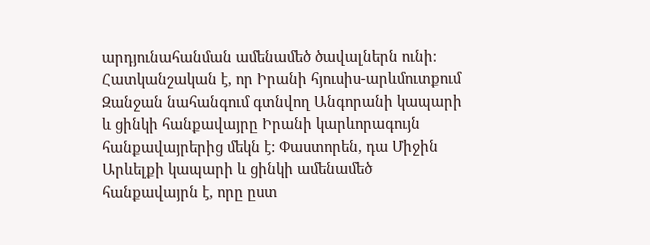արդյունահանման ամենամեծ ծավալներն ունի։
Հատկանշական է, որ Իրանի հյուսիս-արևմուտքում Զանջան նահանգում գտնվող Անգորանի կապարի և ցինկի հանքավայրը Իրանի կարևորագույն հանքավայրերից մեկն է: Փաստորեն, դա Միջին Արևելքի կապարի և ցինկի ամենամեծ հանքավայրն է, որը ըստ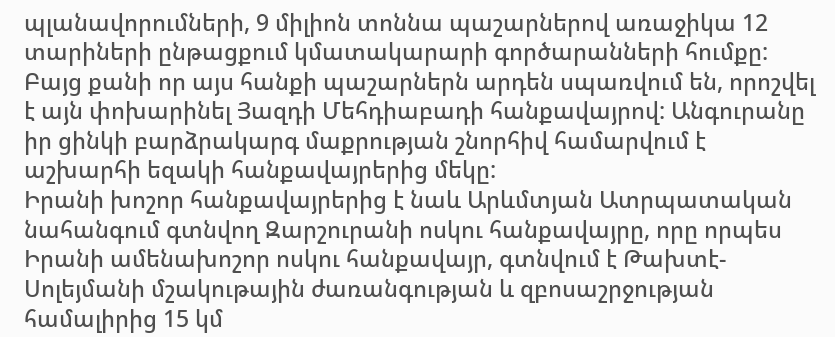պլանավորումների, 9 միլիոն տոննա պաշարներով առաջիկա 12 տարիների ընթացքում կմատակարարի գործարանների հումքը: Բայց քանի որ այս հանքի պաշարներն արդեն սպառվում են, որոշվել է այն փոխարինել Յազդի Մեհդիաբադի հանքավայրով: Անգուրանը իր ցինկի բարձրակարգ մաքրության շնորհիվ համարվում է աշխարհի եզակի հանքավայրերից մեկը:
Իրանի խոշոր հանքավայրերից է նաև Արևմտյան Ատրպատական նահանգում գտնվող Զարշուրանի ոսկու հանքավայրը, որը որպես Իրանի ամենախոշոր ոսկու հանքավայր, գտնվում է Թախտէ-Սոլեյմանի մշակութային ժառանգության և զբոսաշրջության համալիրից 15 կմ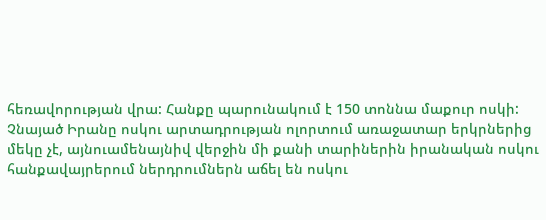հեռավորության վրա: Հանքը պարունակում է 150 տոննա մաքուր ոսկի: Չնայած Իրանը ոսկու արտադրության ոլորտում առաջատար երկրներից մեկը չէ, այնուամենայնիվ վերջին մի քանի տարիներին իրանական ոսկու հանքավայրերում ներդրումներն աճել են ոսկու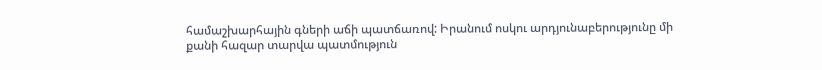համաշխարհային գների աճի պատճառով: Իրանում ոսկու արդյունաբերությունը մի քանի հազար տարվա պատմություն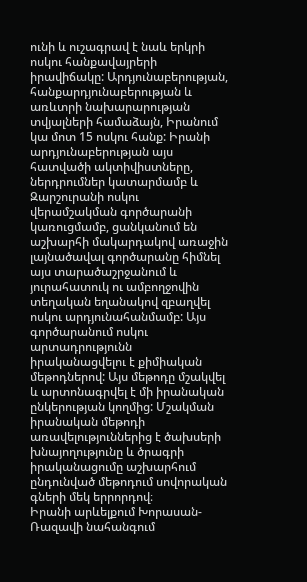ունի և ուշագրավ է նաև երկրի ոսկու հանքավայրերի իրավիճակը: Արդյունաբերության, հանքարդյունաբերության և առևտրի նախարարության տվյալների համաձայն, Իրանում կա մոտ 15 ոսկու հանք: Իրանի արդյունաբերության այս հատվածի ակտիվիստները, ներդրումներ կատարմամբ և Զարշուրանի ոսկու վերամշակման գործարանի կառուցմամբ, ցանկանում են աշխարհի մակարդակով առաջին լայնածավալ գործարանը հիմնել այս տարածաշրջանում և յուրահատուկ ու ամբողջովին տեղական եղանակով զբաղվել ոսկու արդյունահանմամբ: Այս գործարանում ոսկու արտադրությունն իրականացվելու է քիմիական մեթոդներով: Այս մեթոդը մշակվել և արտոնագրվել է մի իրանական ընկերության կողմից: Մշակման իրանական մեթոդի առավելություններից է ծախսերի խնայողությունը և ծրագրի իրականացումը աշխարհում ընդունված մեթոդում սովորական գների մեկ երրորդով։
Իրանի արևելքում Խորասան-Ռազավի նահանգում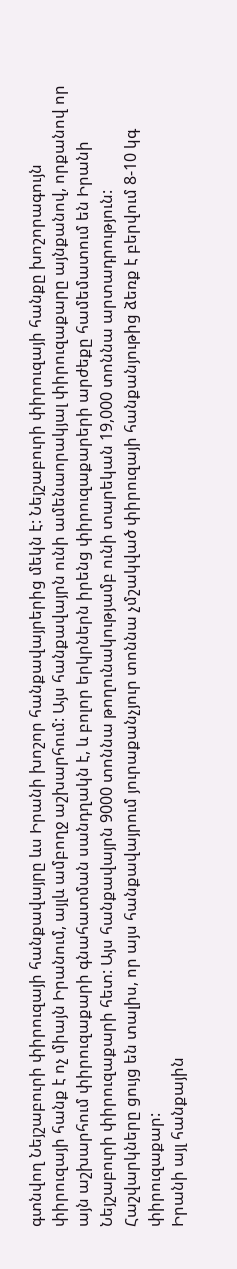գտնվող Նեյշաբուրի փիրուզայի հանքավայրը ևս Իրանի խոշոր հանքավայրերից մեկն է: Նեյշաբուրի փիրուզայի հանքը խոշորագույն փիրուզայի հանք է ոչ միայն Իրանում, այլև ամբողջ աշխարհում: Այս հանքավայրն ունի ամենաորակյալ փիրուզաքարը այնքանով, որքանով որ այն աշխարհում փիրուզաքարի գնահատման սանդղակն է, և բոլոր երկրներն իրենց փիրուզաքարերի արժեքը համեմատում են Իրանի Նեյշաբուրի փիրուզաքարի հետ: Այս հանքավայրն 9000 տոննա թողունակությամբ ունի տարեկան 19,000 տոննա արտադրություն: Հաշվարկները ցույց են տալիս, որ այս հանքավայրում յուրաքանչյուր տոննա չմշակված փիրուզայի հանքանյութից ձեռք է բերվում 8-10 կգ փիրուզաքար:
Իրանի այլ հանքային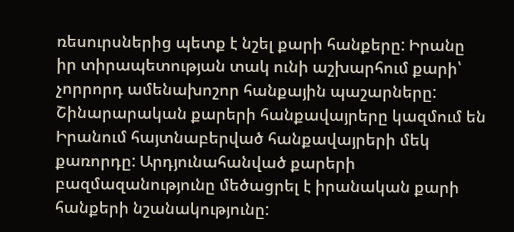ռեսուրսներից պետք է նշել քարի հանքերը: Իրանը իր տիրապետության տակ ունի աշխարհում քարի՝ չորրորդ ամենախոշոր հանքային պաշարները: Շինարարական քարերի հանքավայրերը կազմում են Իրանում հայտնաբերված հանքավայրերի մեկ քառորդը: Արդյունահանված քարերի բազմազանությունը մեծացրել է իրանական քարի հանքերի նշանակությունը: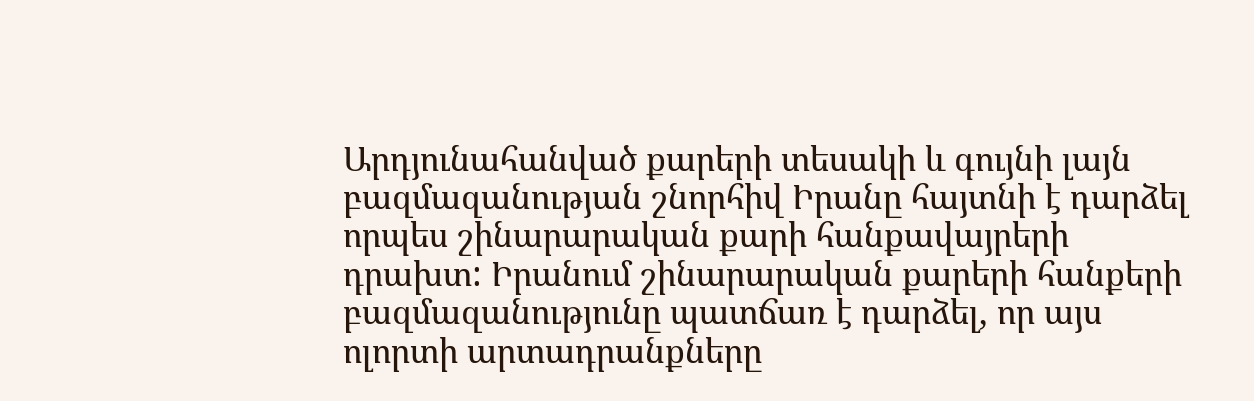Արդյունահանված քարերի տեսակի և գույնի լայն բազմազանության շնորհիվ Իրանը հայտնի է դարձել որպես շինարարական քարի հանքավայրերի դրախտ: Իրանում շինարարական քարերի հանքերի բազմազանությունը պատճառ է դարձել, որ այս ոլորտի արտադրանքները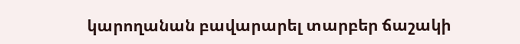կարողանան բավարարել տարբեր ճաշակի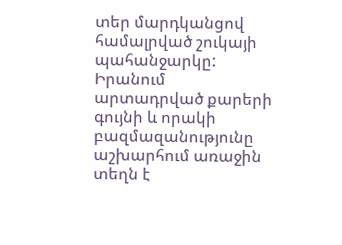տեր մարդկանցով համալրված շուկայի պահանջարկը: Իրանում արտադրված քարերի գույնի և որակի բազմազանությունը աշխարհում առաջին տեղն է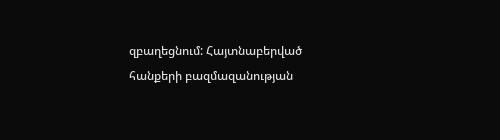զբաղեցնում: Հայտնաբերված հանքերի բազմազանության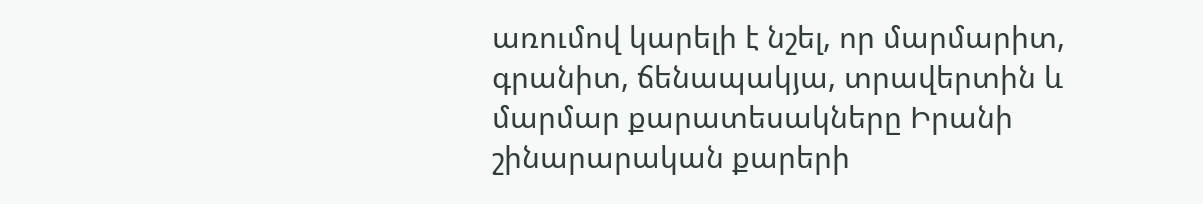առումով կարելի է նշել, որ մարմարիտ, գրանիտ, ճենապակյա, տրավերտին և մարմար քարատեսակները Իրանի շինարարական քարերի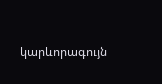կարևորագույն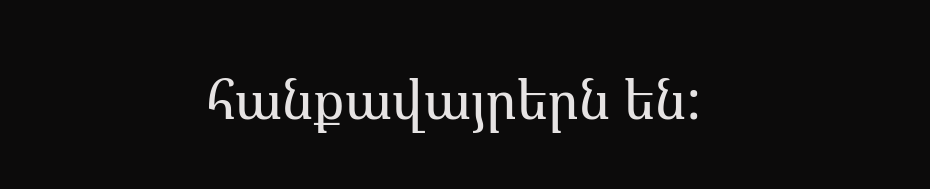հանքավայրերն են: